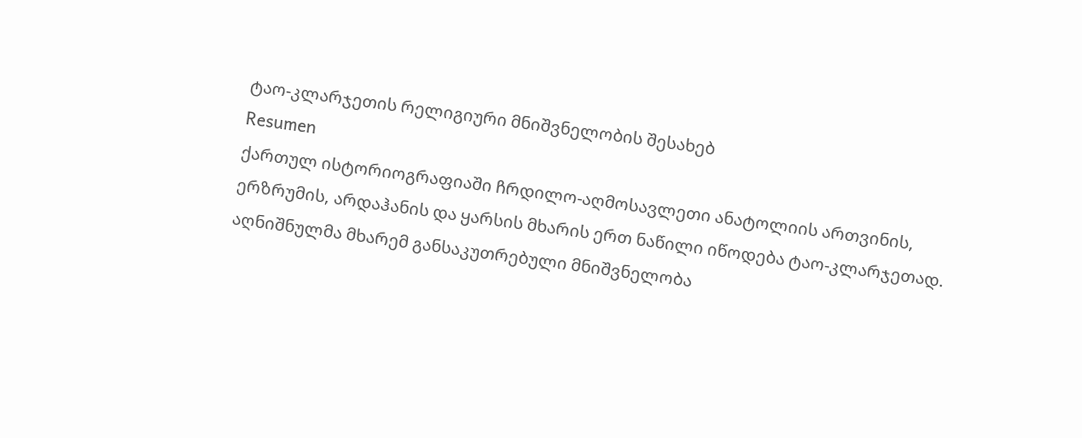ტაო-კლარჯეთის რელიგიური მნიშვნელობის შესახებ
Resumen
ქართულ ისტორიოგრაფიაში ჩრდილო-აღმოსავლეთი ანატოლიის ართვინის, ერზრუმის, არდაჰანის და ყარსის მხარის ერთ ნაწილი იწოდება ტაო-კლარჯეთად. აღნიშნულმა მხარემ განსაკუთრებული მნიშვნელობა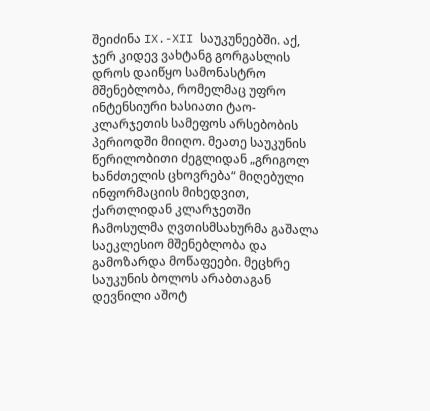შეიძინა IX.-XII საუკუნეებში. აქ, ჯერ კიდევ ვახტანგ გორგასლის დროს დაიწყო სამონასტრო მშენებლობა, რომელმაც უფრო ინტენსიური ხასიათი ტაო-კლარჯეთის სამეფოს არსებობის პერიოდში მიიღო. მეათე საუკუნის წერილობითი ძეგლიდან „გრიგოლ ხანძთელის ცხოვრება“ მიღებული ინფორმაციის მიხედვით, ქართლიდან კლარჯეთში ჩამოსულმა ღვთისმსახურმა გაშალა საეკლესიო მშენებლობა და გამოზარდა მოწაფეები. მეცხრე საუკუნის ბოლოს არაბთაგან დევნილი აშოტ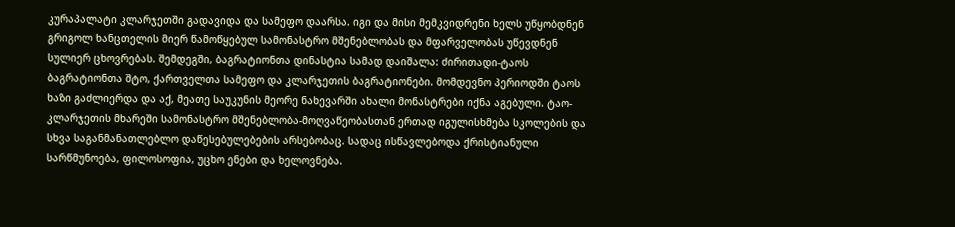კურაპალატი კლარჯეთში გადავიდა და სამეფო დაარსა. იგი და მისი მემკვიდრენი ხელს უწყობდნენ გრიგოლ ხანცთელის მიერ წამოწყებულ სამონასტრო მშენებლობას და მფარველობას უწევდნენ სულიერ ცხოვრებას. შემდეგში, ბაგრატიონთა დინასტია სამად დაიშალა: ძირითადი-ტაოს ბაგრატიონთა შტო, ქართველთა სამეფო და კლარჯეთის ბაგრატიონები. მომდევნო პერიოდში ტაოს ხაზი გაძლიერდა და აქ, მეათე საუკუნის მეორე ნახევარში ახალი მონასტრები იქნა აგებული. ტაო-კლარჯეთის მხარეში სამონასტრო მშენებლობა-მოღვაწეობასთან ერთად იგულისხმება სკოლების და სხვა საგანმანათლებლო დაწესებულებების არსებობაც. სადაც ისწავლებოდა ქრისტიანული სარწმუნოება, ფილოსოფია, უცხო ენები და ხელოვნება.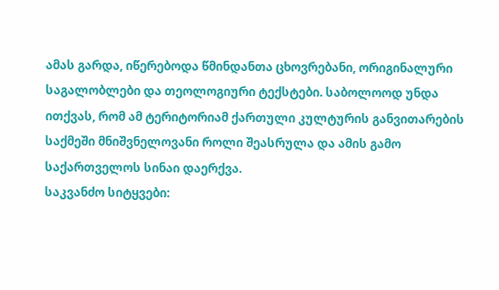ამას გარდა, იწერებოდა წმინდანთა ცხოვრებანი, ორიგინალური საგალობლები და თეოლოგიური ტექსტები. საბოლოოდ უნდა ითქვას, რომ ამ ტერიტორიამ ქართული კულტურის განვითარების საქმეში მნიშვნელოვანი როლი შეასრულა და ამის გამო საქართველოს სინაი დაერქვა.
საკვანძო სიტყვები: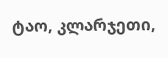ტაო, კლარჯეთი,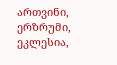ართვინი, ერზრუმი, ეკლესია,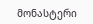მონასტერი